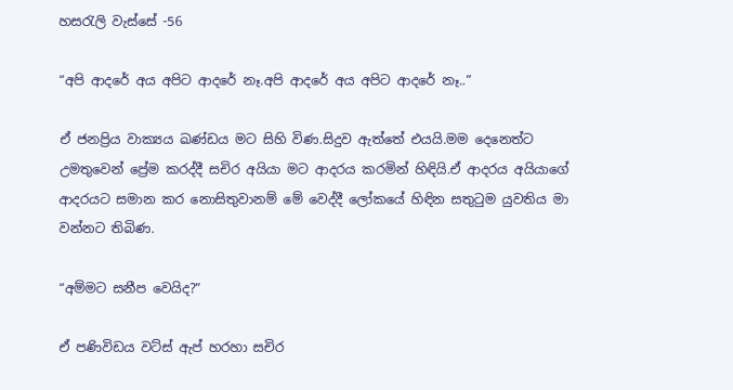හසරැලි වැස්සේ -56

“අපි ආදරේ අය අපිට ආදරේ නෑ.අපි ආදරේ අය අපිට ආදරේ නෑ..”

ඒ ජනප්‍රිය වාක්‍යය ඛණ්ඩය මට සිහි විණ.සිදුව ඇත්තේ එයයි.මම දෙනෙත්ට උමතුවෙන් ප්‍රේම කරද්දී සචිර අයියා මට ආදරය කරමින් හිඳියි.ඒ ආදරය අයියාගේ ආදරයට සමාන කර නොසිතුවානම් මේ වෙද්දී ලෝකයේ හිඳින සතුටුම යුවතිය මා වන්නට තිබිණ.

“අම්මට සනීප වෙයිද?”

ඒ පණිවිඩය වට්ස් ඇප් හරහා සචිර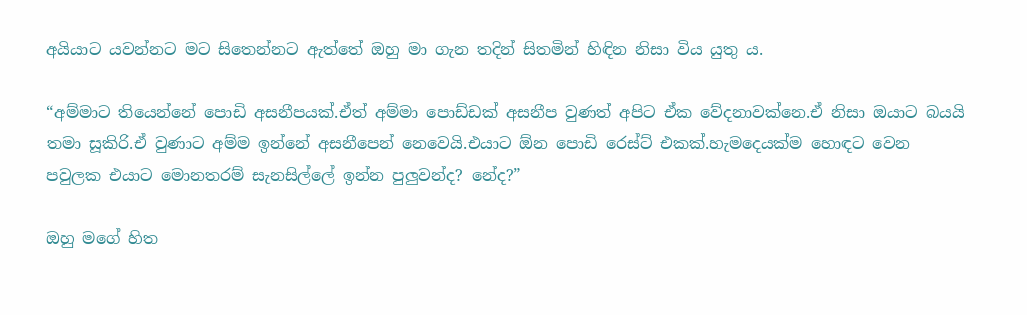අයියාට යවන්නට මට සිතෙන්නට ඇත්තේ ඔහු මා ගැන තදින් සිතමින් හිඳින නිසා විය යුතු ය.

“අම්මාට තියෙන්නේ පොඩි අසනීපයක්.ඒත් අම්මා පොඩ්ඩක් අසනීප වුණත් අපිට ඒක වේදනාවක්නෙ.ඒ නිසා ඔයාට බයයි තමා සූකිරි.ඒ වුණාට අම්ම ඉන්නේ අසනීපෙන් නෙවෙයි.එයාට ඕන පොඩි රෙස්ට් එකක්.හැමදෙයක්ම හොඳට වෙන පවුලක එයාට මොනතරම් සැනසිල්ලේ ඉන්න පුලුවන්ද? නේද?”

ඔහු මගේ හිත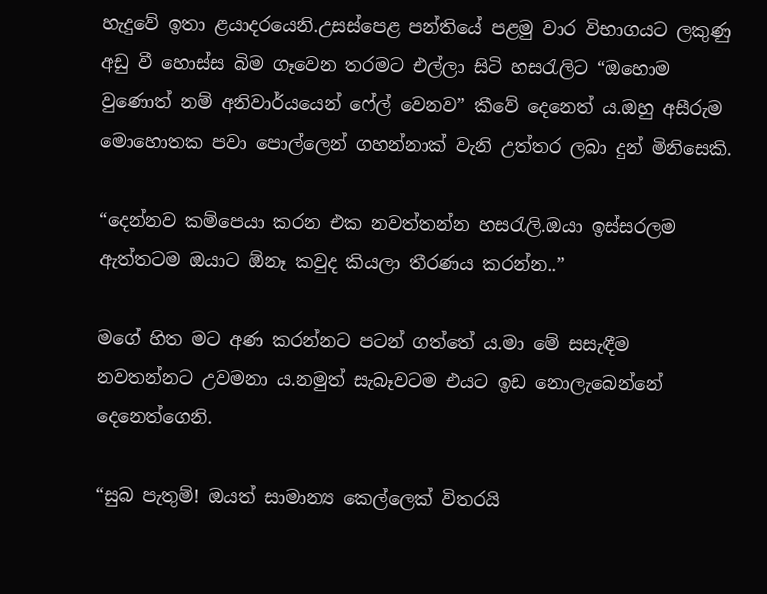හැදුවේ ඉතා ළයාදරයෙනි.උසස්පෙළ පන්තියේ පළමු වාර විභාගයට ලකුණු අඩු වී හොස්ස බිම ගෑවෙන තරමට එල්ලා සිටි හසරැලිට “ඔහොම වුණොත් නම් අනිවාර්යයෙන් ෆේල් වෙනව” කීවේ දෙනෙත් ය.ඔහු අසීරුම මොහොතක පවා පොල්ලෙන් ගහන්නාක් වැනි උත්තර ලබා දුන් මිනිසෙකි.

“දෙන්නව කම්පෙයා කරන එක නවත්තන්න හසරැලි.ඔයා ඉස්සරලම ඇත්තටම ඔයාට ඕනෑ කවුද කියලා තීරණය කරන්න..”

මගේ හිත මට අණ කරන්නට පටන් ගත්තේ ය.මා මේ සසැඳීම නවතන්නට උවමනා ය.නමුත් සැබෑවටම එයට ඉඩ නොලැබෙන්නේ දෙනෙත්ගෙනි.

“සුබ පැතුම්! ඔයත් සාමාන්‍ය කෙල්ලෙක් විතරයි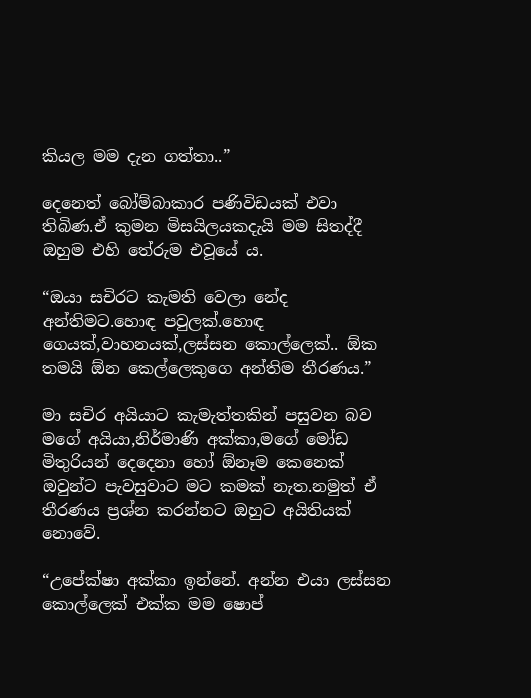කියල මම දැන ගත්තා..”

දෙනෙත් බෝම්බාකාර පණිවිඩයක් එවා තිබිණ.ඒ කුමන මිසයිලයකදැයි මම සිතද්දී ඔහුම එහි තේරුම එවූයේ ය.

“ඔයා සචිරට කැමති වෙලා නේද අන්තිමට.හොඳ පවුලක්.හොඳ ගෙයක්,වාහනයක්,ලස්සන කොල්ලෙක්.. ඕක තමයි ඕන කෙල්ලෙකුගෙ අන්තිම තීරණය.”

මා සචිර අයියාට කැමැත්තකින් පසුවන බව මගේ අයියා,නිර්මාණි අක්කා,මගේ මෝඩ මිතුරියන් දෙදෙනා හෝ ඕනෑම කෙනෙක් ඔවුන්ට පැවසුවාට මට කමක් නැත.නමුත් ඒ තීරණය ප්‍රශ්න කරන්නට ඔහුට අයිතියක් නොවේ.

“උපේක්ෂා අක්කා ඉන්නේ. අන්න එයා ලස්සන කොල්ලෙක් එක්ක මම ෂොප්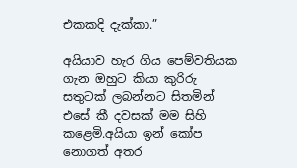එකකදි දැක්කා.”

අයියාව හැර ගිය පෙම්වතියක ගැන ඔහුට කියා කුරිරු සතුටක් ලබන්නට සිතමින් එසේ කී දවසක් මම සිහි කළෙමි.අයියා ඉන් කෝප නොගත් අතර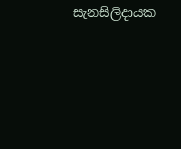සැනසිලිදායක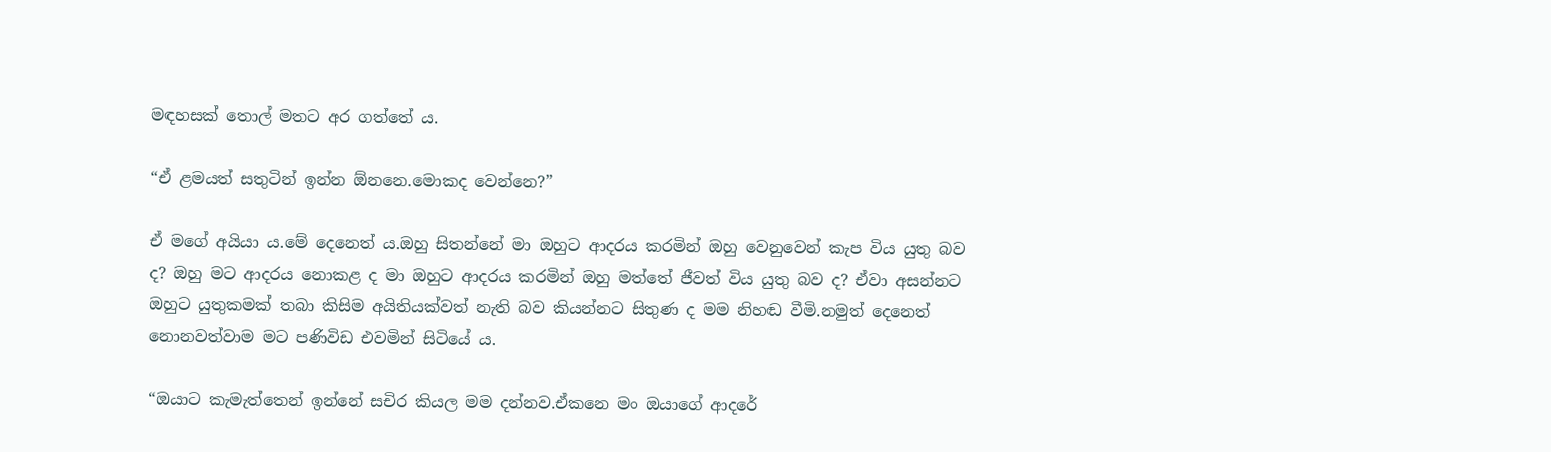මඳහසක් තොල් මතට අර ගත්තේ ය.

“ඒ ළමයත් සතුටින් ඉන්න ඕනනෙ.මොකද වෙන්නෙ?”

ඒ මගේ අයියා ය.මේ දෙනෙත් ය.ඔහු සිතන්නේ මා ඔහුට ආදරය කරමින් ඔහු වෙනුවෙන් කැප විය යුතු බව ද? ඔහු මට ආදරය නොකළ ද මා ඔහුට ආදරය කරමින් ඔහු මත්තේ ජීවත් විය යුතු බව ද? ඒවා අසන්නට ඔහුට යුතුකමක් තබා කිසිම අයිතියක්වත් නැති බව කියන්නට සිතුණ ද මම නිහඬ වීමි.නමුත් දෙනෙත් නොනවත්වාම මට පණිවිඩ එවමින් සිටියේ ය.

“ඔයාට කැමැත්තෙන් ඉන්නේ සචිර කියල මම දන්නව.ඒකනෙ මං ඔයාගේ ආදරේ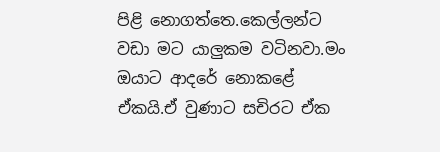පිළි නොගත්තෙ.කෙල්ලන්ට වඩා මට යාලුකම වටිනවා.මං ඔයාට ආදරේ නොකළේ ඒකයි.ඒ වුණාට සචිරට ඒක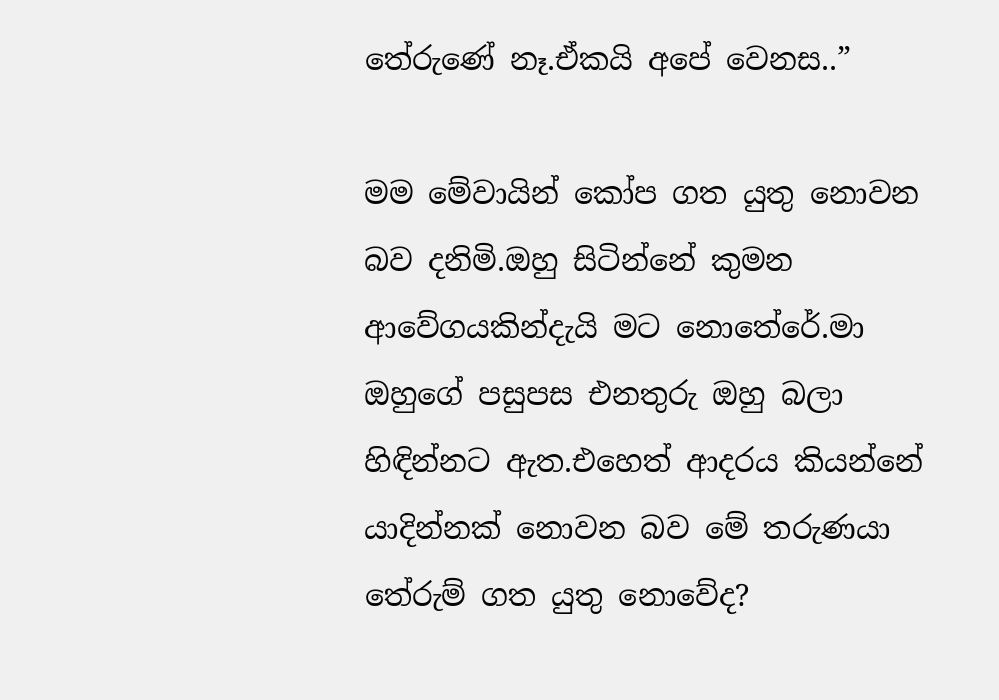තේරුණේ නෑ.ඒකයි අපේ වෙනස..”

මම මේවායින් කෝප ගත යුතු නොවන බව දනිමි.ඔහු සිටින්නේ කුමන ආවේගයකින්දැයි මට නොතේරේ.මා ඔහුගේ පසුපස එනතුරු ඔහු බලා හිඳින්නට ඇත.එහෙත් ආදරය කියන්නේ යාදින්නක් නොවන බව මේ තරුණයා තේරුම් ගත යුතු නොවේද?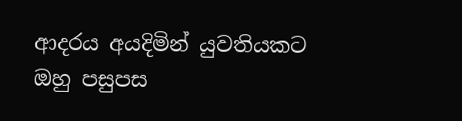ආදරය අයදිමින් යුවතියකට ඔහු පසුපස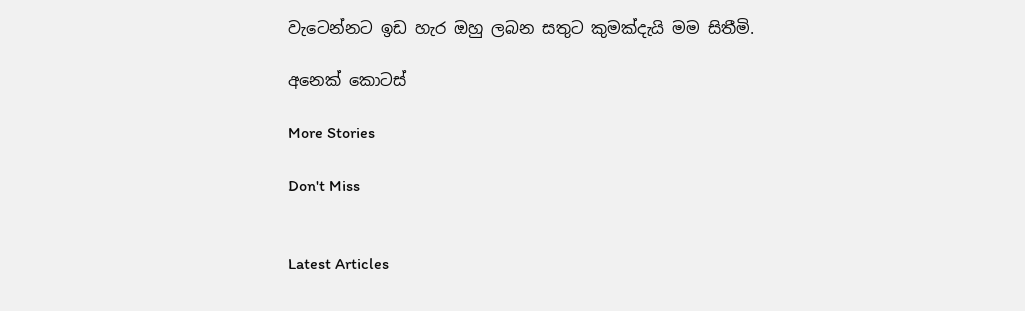වැටෙන්නට ඉඩ හැර ඔහු ලබන සතුට කුමක්දැයි මම සිතීමි.

අනෙක් කොටස්

More Stories

Don't Miss


Latest Articles